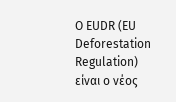Ο EUDR (EU Deforestation Regulation) είναι ο νέος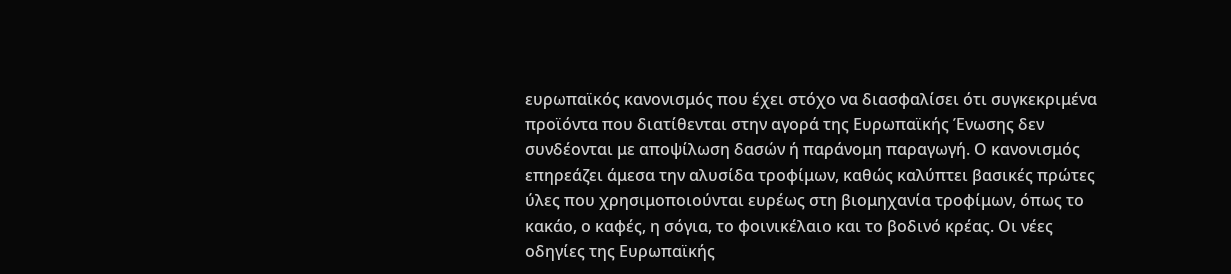ευρωπαϊκός κανονισμός που έχει στόχο να διασφαλίσει ότι συγκεκριμένα προϊόντα που διατίθενται στην αγορά της Ευρωπαϊκής Ένωσης δεν συνδέονται με αποψίλωση δασών ή παράνομη παραγωγή. Ο κανονισμός επηρεάζει άμεσα την αλυσίδα τροφίμων, καθώς καλύπτει βασικές πρώτες ύλες που χρησιμοποιούνται ευρέως στη βιομηχανία τροφίμων, όπως το κακάο, ο καφές, η σόγια, το φοινικέλαιο και το βοδινό κρέας. Οι νέες οδηγίες της Ευρωπαϊκής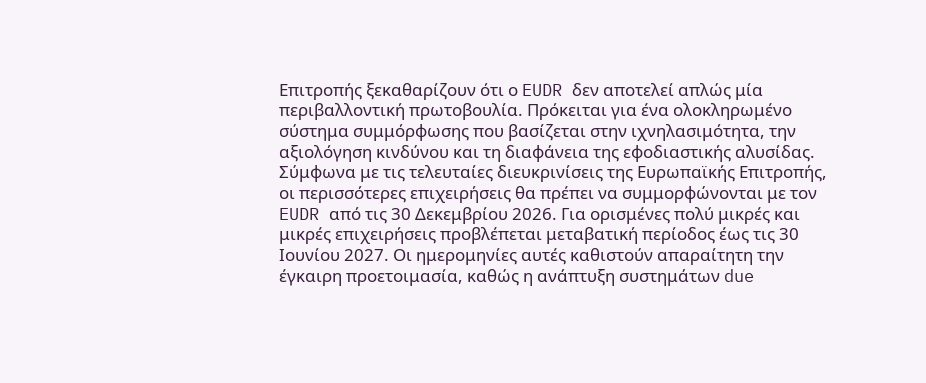Επιτροπής ξεκαθαρίζουν ότι ο EUDR δεν αποτελεί απλώς μία περιβαλλοντική πρωτοβουλία. Πρόκειται για ένα ολοκληρωμένο σύστημα συμμόρφωσης που βασίζεται στην ιχνηλασιμότητα, την αξιολόγηση κινδύνου και τη διαφάνεια της εφοδιαστικής αλυσίδας.
Σύμφωνα με τις τελευταίες διευκρινίσεις της Ευρωπαϊκής Επιτροπής, οι περισσότερες επιχειρήσεις θα πρέπει να συμμορφώνονται με τον EUDR από τις 30 Δεκεμβρίου 2026. Για ορισμένες πολύ μικρές και μικρές επιχειρήσεις προβλέπεται μεταβατική περίοδος έως τις 30 Ιουνίου 2027. Οι ημερομηνίες αυτές καθιστούν απαραίτητη την έγκαιρη προετοιμασία, καθώς η ανάπτυξη συστημάτων due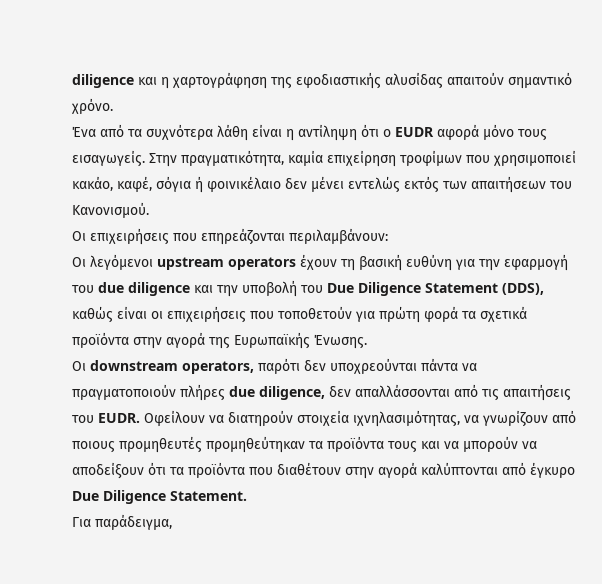diligence και η χαρτογράφηση της εφοδιαστικής αλυσίδας απαιτούν σημαντικό χρόνο.
Ένα από τα συχνότερα λάθη είναι η αντίληψη ότι ο EUDR αφορά μόνο τους εισαγωγείς. Στην πραγματικότητα, καμία επιχείρηση τροφίμων που χρησιμοποιεί κακάο, καφέ, σόγια ή φοινικέλαιο δεν μένει εντελώς εκτός των απαιτήσεων του Κανονισμού.
Οι επιχειρήσεις που επηρεάζονται περιλαμβάνουν:
Οι λεγόμενοι upstream operators έχουν τη βασική ευθύνη για την εφαρμογή του due diligence και την υποβολή του Due Diligence Statement (DDS), καθώς είναι οι επιχειρήσεις που τοποθετούν για πρώτη φορά τα σχετικά προϊόντα στην αγορά της Ευρωπαϊκής Ένωσης.
Οι downstream operators, παρότι δεν υποχρεούνται πάντα να πραγματοποιούν πλήρες due diligence, δεν απαλλάσσονται από τις απαιτήσεις του EUDR. Οφείλουν να διατηρούν στοιχεία ιχνηλασιμότητας, να γνωρίζουν από ποιους προμηθευτές προμηθεύτηκαν τα προϊόντα τους και να μπορούν να αποδείξουν ότι τα προϊόντα που διαθέτουν στην αγορά καλύπτονται από έγκυρο Due Diligence Statement.
Για παράδειγμα,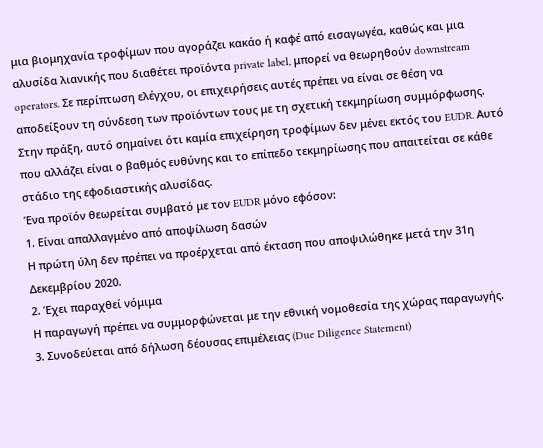μια βιομηχανία τροφίμων που αγοράζει κακάο ή καφέ από εισαγωγέα, καθώς και μια αλυσίδα λιανικής που διαθέτει προϊόντα private label, μπορεί να θεωρηθούν downstream operators. Σε περίπτωση ελέγχου, οι επιχειρήσεις αυτές πρέπει να είναι σε θέση να αποδείξουν τη σύνδεση των προϊόντων τους με τη σχετική τεκμηρίωση συμμόρφωσης.
Στην πράξη, αυτό σημαίνει ότι καμία επιχείρηση τροφίμων δεν μένει εκτός του EUDR. Αυτό που αλλάζει είναι ο βαθμός ευθύνης και το επίπεδο τεκμηρίωσης που απαιτείται σε κάθε στάδιο της εφοδιαστικής αλυσίδας.
Ένα προϊόν θεωρείται συμβατό με τον EUDR μόνο εφόσον:
1. Είναι απαλλαγμένο από αποψίλωση δασών
Η πρώτη ύλη δεν πρέπει να προέρχεται από έκταση που αποψιλώθηκε μετά την 31η Δεκεμβρίου 2020.
2. Έχει παραχθεί νόμιμα
Η παραγωγή πρέπει να συμμορφώνεται με την εθνική νομοθεσία της χώρας παραγωγής.
3. Συνοδεύεται από δήλωση δέουσας επιμέλειας (Due Diligence Statement)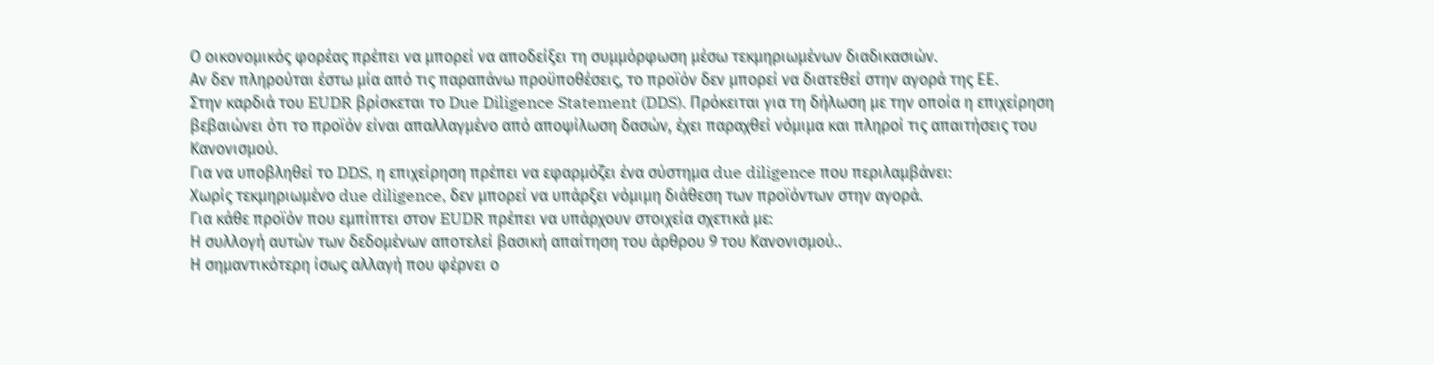Ο οικονομικός φορέας πρέπει να μπορεί να αποδείξει τη συμμόρφωση μέσω τεκμηριωμένων διαδικασιών.
Αν δεν πληρούται έστω μία από τις παραπάνω προϋποθέσεις, το προϊόν δεν μπορεί να διατεθεί στην αγορά της ΕΕ.
Στην καρδιά του EUDR βρίσκεται το Due Diligence Statement (DDS). Πρόκειται για τη δήλωση με την οποία η επιχείρηση βεβαιώνει ότι το προϊόν είναι απαλλαγμένο από αποψίλωση δασών, έχει παραχθεί νόμιμα και πληροί τις απαιτήσεις του Κανονισμού.
Για να υποβληθεί το DDS, η επιχείρηση πρέπει να εφαρμόζει ένα σύστημα due diligence που περιλαμβάνει:
Χωρίς τεκμηριωμένο due diligence, δεν μπορεί να υπάρξει νόμιμη διάθεση των προϊόντων στην αγορά.
Για κάθε προϊόν που εμπίπτει στον EUDR πρέπει να υπάρχουν στοιχεία σχετικά με:
Η συλλογή αυτών των δεδομένων αποτελεί βασική απαίτηση του άρθρου 9 του Κανονισμού..
Η σημαντικότερη ίσως αλλαγή που φέρνει ο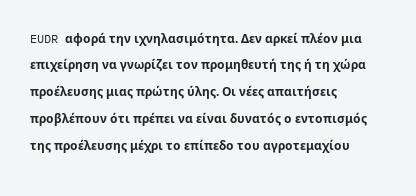EUDR αφορά την ιχνηλασιμότητα. Δεν αρκεί πλέον μια επιχείρηση να γνωρίζει τον προμηθευτή της ή τη χώρα προέλευσης μιας πρώτης ύλης. Οι νέες απαιτήσεις προβλέπουν ότι πρέπει να είναι δυνατός ο εντοπισμός της προέλευσης μέχρι το επίπεδο του αγροτεμαχίου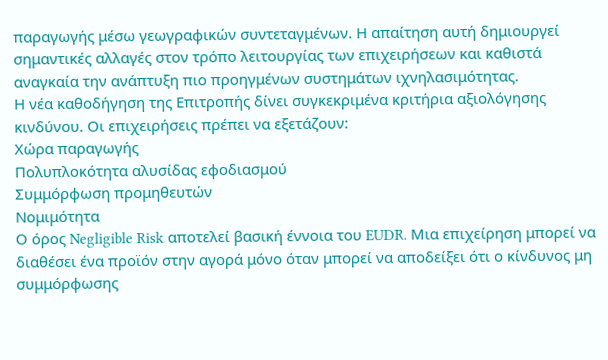παραγωγής μέσω γεωγραφικών συντεταγμένων. Η απαίτηση αυτή δημιουργεί σημαντικές αλλαγές στον τρόπο λειτουργίας των επιχειρήσεων και καθιστά αναγκαία την ανάπτυξη πιο προηγμένων συστημάτων ιχνηλασιμότητας.
Η νέα καθοδήγηση της Επιτροπής δίνει συγκεκριμένα κριτήρια αξιολόγησης κινδύνου. Οι επιχειρήσεις πρέπει να εξετάζουν:
Χώρα παραγωγής
Πολυπλοκότητα αλυσίδας εφοδιασμού
Συμμόρφωση προμηθευτών
Νομιμότητα
Ο όρος Negligible Risk αποτελεί βασική έννοια του EUDR. Μια επιχείρηση μπορεί να διαθέσει ένα προϊόν στην αγορά μόνο όταν μπορεί να αποδείξει ότι ο κίνδυνος μη συμμόρφωσης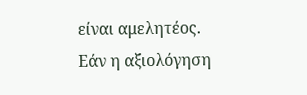είναι αμελητέος.
Εάν η αξιολόγηση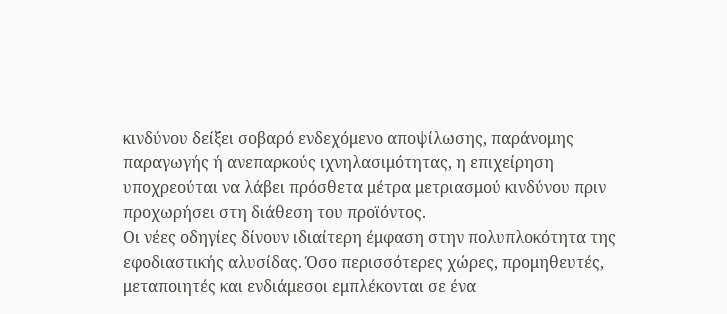κινδύνου δείξει σοβαρό ενδεχόμενο αποψίλωσης, παράνομης παραγωγής ή ανεπαρκούς ιχνηλασιμότητας, η επιχείρηση υποχρεούται να λάβει πρόσθετα μέτρα μετριασμού κινδύνου πριν προχωρήσει στη διάθεση του προϊόντος.
Οι νέες οδηγίες δίνουν ιδιαίτερη έμφαση στην πολυπλοκότητα της εφοδιαστικής αλυσίδας. Όσο περισσότερες χώρες, προμηθευτές, μεταποιητές και ενδιάμεσοι εμπλέκονται σε ένα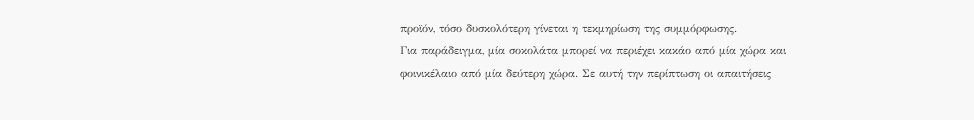προϊόν, τόσο δυσκολότερη γίνεται η τεκμηρίωση της συμμόρφωσης.
Για παράδειγμα, μία σοκολάτα μπορεί να περιέχει κακάο από μία χώρα και φοινικέλαιο από μία δεύτερη χώρα. Σε αυτή την περίπτωση οι απαιτήσεις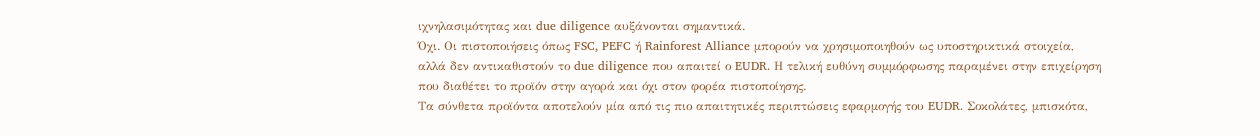ιχνηλασιμότητας και due diligence αυξάνονται σημαντικά.
Όχι. Οι πιστοποιήσεις όπως FSC, PEFC ή Rainforest Alliance μπορούν να χρησιμοποιηθούν ως υποστηρικτικά στοιχεία, αλλά δεν αντικαθιστούν το due diligence που απαιτεί ο EUDR. Η τελική ευθύνη συμμόρφωσης παραμένει στην επιχείρηση που διαθέτει το προϊόν στην αγορά και όχι στον φορέα πιστοποίησης.
Τα σύνθετα προϊόντα αποτελούν μία από τις πιο απαιτητικές περιπτώσεις εφαρμογής του EUDR. Σοκολάτες, μπισκότα,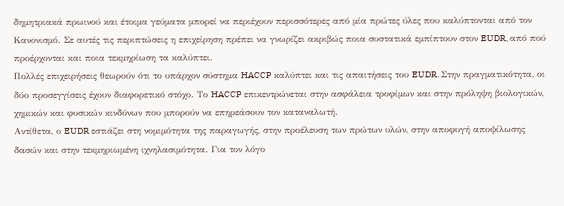δημητριακά πρωινού και έτοιμα γεύματα μπορεί να περιέχουν περισσότερες από μία πρώτες ύλες που καλύπτονται από τον Κανονισμό. Σε αυτές τις περιπτώσεις η επιχείρηση πρέπει να γνωρίζει ακριβώς ποια συστατικά εμπίπτουν στον EUDR, από πού προέρχονται και ποια τεκμηρίωση τα καλύπτει.
Πολλές επιχειρήσεις θεωρούν ότι το υπάρχον σύστημα HACCP καλύπτει και τις απαιτήσεις του EUDR. Στην πραγματικότητα, οι δύο προσεγγίσεις έχουν διαφορετικό στόχο. Το HACCP επικεντρώνεται στην ασφάλεια τροφίμων και στην πρόληψη βιολογικών, χημικών και φυσικών κινδύνων που μπορούν να επηρεάσουν τον καταναλωτή.
Αντίθετα, ο EUDR εστιάζει στη νομιμότητα της παραγωγής, στην προέλευση των πρώτων υλών, στην αποφυγή αποψίλωσης δασών και στην τεκμηριωμένη ιχνηλασιμότητα. Για τον λόγο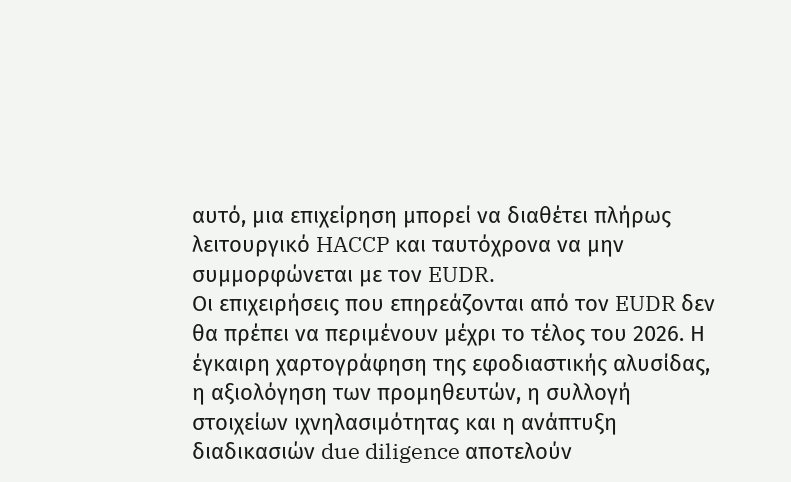αυτό, μια επιχείρηση μπορεί να διαθέτει πλήρως λειτουργικό HACCP και ταυτόχρονα να μην συμμορφώνεται με τον EUDR.
Οι επιχειρήσεις που επηρεάζονται από τον EUDR δεν θα πρέπει να περιμένουν μέχρι το τέλος του 2026. Η έγκαιρη χαρτογράφηση της εφοδιαστικής αλυσίδας, η αξιολόγηση των προμηθευτών, η συλλογή στοιχείων ιχνηλασιμότητας και η ανάπτυξη διαδικασιών due diligence αποτελούν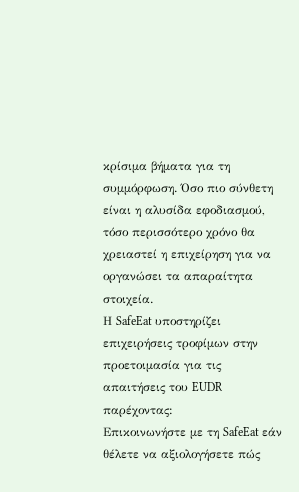κρίσιμα βήματα για τη συμμόρφωση. Όσο πιο σύνθετη είναι η αλυσίδα εφοδιασμού, τόσο περισσότερο χρόνο θα χρειαστεί η επιχείρηση για να οργανώσει τα απαραίτητα στοιχεία.
Η SafeEat υποστηρίζει επιχειρήσεις τροφίμων στην προετοιμασία για τις απαιτήσεις του EUDR παρέχοντας:
Επικοινωνήστε με τη SafeEat εάν θέλετε να αξιολογήσετε πώς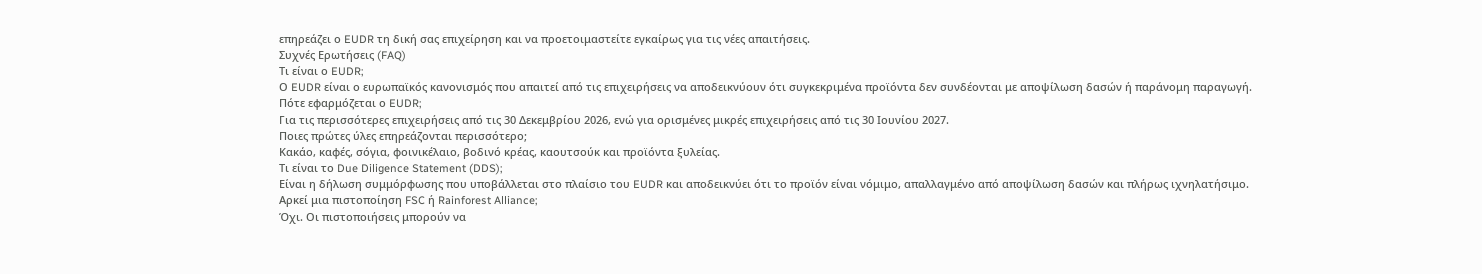επηρεάζει ο EUDR τη δική σας επιχείρηση και να προετοιμαστείτε εγκαίρως για τις νέες απαιτήσεις.
Συχνές Ερωτήσεις (FAQ)
Τι είναι ο EUDR;
Ο EUDR είναι ο ευρωπαϊκός κανονισμός που απαιτεί από τις επιχειρήσεις να αποδεικνύουν ότι συγκεκριμένα προϊόντα δεν συνδέονται με αποψίλωση δασών ή παράνομη παραγωγή.
Πότε εφαρμόζεται ο EUDR;
Για τις περισσότερες επιχειρήσεις από τις 30 Δεκεμβρίου 2026, ενώ για ορισμένες μικρές επιχειρήσεις από τις 30 Ιουνίου 2027.
Ποιες πρώτες ύλες επηρεάζονται περισσότερο;
Κακάο, καφές, σόγια, φοινικέλαιο, βοδινό κρέας, καουτσούκ και προϊόντα ξυλείας.
Τι είναι το Due Diligence Statement (DDS);
Είναι η δήλωση συμμόρφωσης που υποβάλλεται στο πλαίσιο του EUDR και αποδεικνύει ότι το προϊόν είναι νόμιμο, απαλλαγμένο από αποψίλωση δασών και πλήρως ιχνηλατήσιμο.
Αρκεί μια πιστοποίηση FSC ή Rainforest Alliance;
Όχι. Οι πιστοποιήσεις μπορούν να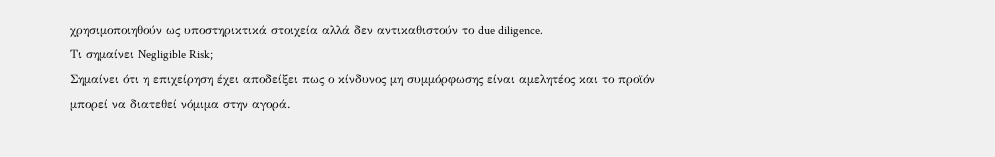χρησιμοποιηθούν ως υποστηρικτικά στοιχεία αλλά δεν αντικαθιστούν το due diligence.
Τι σημαίνει Negligible Risk;
Σημαίνει ότι η επιχείρηση έχει αποδείξει πως ο κίνδυνος μη συμμόρφωσης είναι αμελητέος και το προϊόν μπορεί να διατεθεί νόμιμα στην αγορά.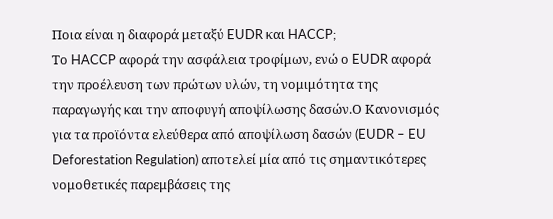Ποια είναι η διαφορά μεταξύ EUDR και HACCP;
Το HACCP αφορά την ασφάλεια τροφίμων, ενώ ο EUDR αφορά την προέλευση των πρώτων υλών, τη νομιμότητα της παραγωγής και την αποφυγή αποψίλωσης δασών.Ο Κανονισμός για τα προϊόντα ελεύθερα από αποψίλωση δασών (EUDR – EU Deforestation Regulation) αποτελεί μία από τις σημαντικότερες νομοθετικές παρεμβάσεις της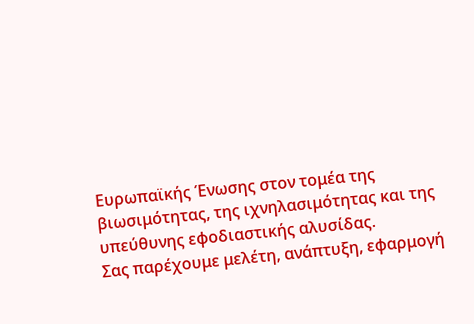Ευρωπαϊκής Ένωσης στον τομέα της βιωσιμότητας, της ιχνηλασιμότητας και της υπεύθυνης εφοδιαστικής αλυσίδας.
Σας παρέχουμε μελέτη, ανάπτυξη, εφαρμογή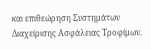και επιθεώρηση Συστημάτων Διαχείρισης Ασφάλειας Τροφίμων.